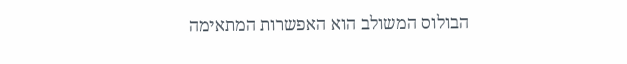הבולוס המשולב הוא האפשרות המתאימה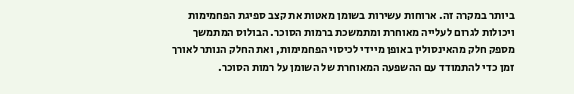ביותר במקרה זה. ארוחות עשירות בשומן מאטות את קצב ספיגת הפחמימות ויכולות לגרום לעלייה מאוחרת ומתמשכת ברמות הסוכר. הבולוס המתמשך מספק חלק מהאינסולין באופן מיידי לכיסוי הפחמימות, ואת החלק הנותר לאורך זמן כדי להתמודד עם ההשפעה המאוחרת של השומן על רמות הסוכר.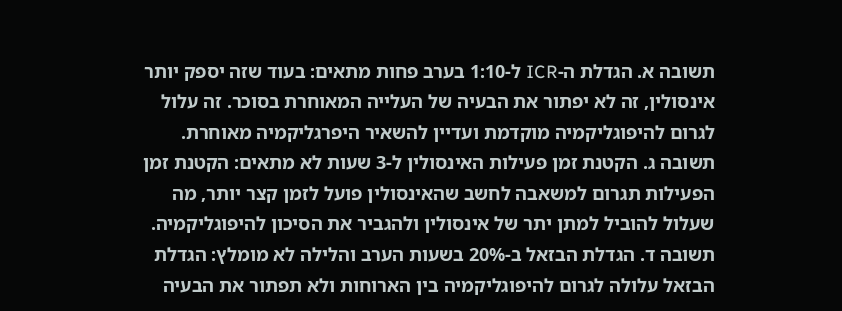תשובה א. הגדלת ה-ICR ל-1:10 בערב פחות מתאים: בעוד שזה יספק יותר אינסולין, זה לא יפתור את הבעיה של העלייה המאוחרת בסוכר. זה עלול לגרום להיפוגליקמיה מוקדמת ועדיין להשאיר היפרגליקמיה מאוחרת.
תשובה ג. הקטנת זמן פעילות האינסולין ל-3 שעות לא מתאים: הקטנת זמן הפעילות תגרום למשאבה לחשב שהאינסולין פועל לזמן קצר יותר, מה שעלול להוביל למתן יתר של אינסולין ולהגביר את הסיכון להיפוגליקמיה.
תשובה ד. הגדלת הבזאל ב-20% בשעות הערב והלילה לא מומלץ: הגדלת הבזאל עלולה לגרום להיפוגליקמיה בין הארוחות ולא תפתור את הבעיה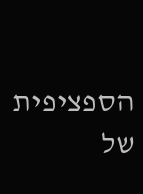הספציפית של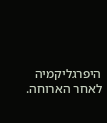היפרגליקמיה לאחר הארוחה.